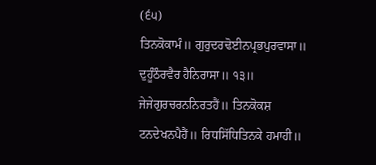(੬੫)
ਤਿਨਕੋਕਾਮੰ॥ ਗੁਰੁਦਰਢੋਈਨਪ੍ਰਭਪੁਰਵਾਸਾ॥ ਦੁਹੂੰਠੌਰਵੈਰ ਹੈਨਿਰਾਸਾ॥ ੧੩॥ ਜੇਜੇਗੁਰਚਰਨਨਿਰਤਹੈਂ॥ ਤਿਨਕੋਕਸ਼ ਟਨਦੇਖਨਪੈਹੈਂ॥ ਰਿਧਸਿੱਧਿਤਿਨਕੇ ਹਮਾਹੀ॥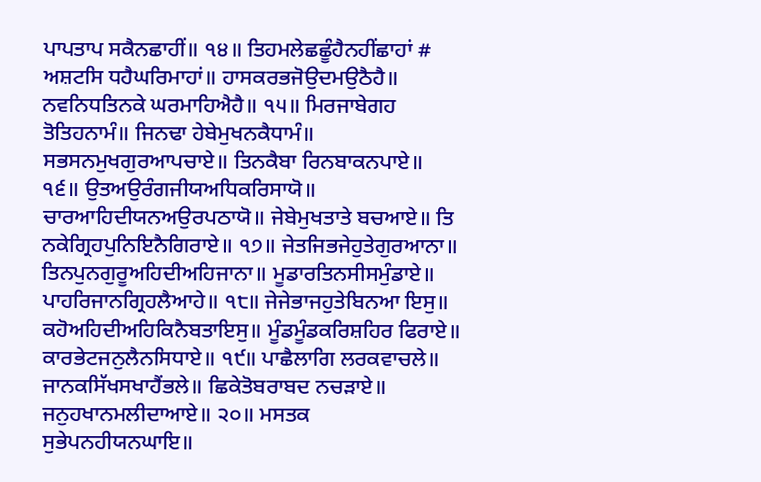ਪਾਪਤਾਪ ਸਕੈਨਛਾਹੀਂ॥ ੧੪॥ ਤਿਹਮਲੇਛਛੂੰਹੈਨਹੀਂਛਾਹਾਂ # ਅਸ਼ਟਸਿ ਧਹੈਘਰਿਮਾਹਾਂ॥ ਹਾਸਕਰਭਜੋਉਦਮਉਠੈਹੈ॥ ਨਵਨਿਧਤਿਨਕੇ ਘਰਮਾਹਿਐਹੈ॥ ੧੫॥ ਮਿਰਜਾਬੇਗਹ ਤੋਤਿਹਨਾਮੰ॥ ਜਿਨਢਾ ਹੇਬੇਮੁਖਨਕੈਧਾਮੰ॥ ਸਭਸਨਮੁਖਗੁਰਆਪਚਾਏ॥ ਤਿਨਕੈਬਾ ਰਿਨਬਾਕਨਪਾਏ॥ ੧੬॥ ਉਤਅਉਰੰਗਜੀਯਅਧਿਕਰਿਸਾਯੋ॥ ਚਾਰਆਹਿਦੀਯਨਅਉਰਪਠਾਯੋ॥ ਜੇਬੇਮੁਖਤਾਤੇ ਬਚਆਏ॥ ਤਿ ਨਕੇਗ੍ਰਿਹਪੁਨਿਇਨੈਗਿਰਾਏ॥ ੧੭॥ ਜੇਤਜਿਭਜੇਹੁਤੇਗੁਰਆਨਾ॥ ਤਿਨਪੁਨਗੁਰੂਅਹਿਦੀਅਹਿਜਾਨਾ॥ ਮੂਡਾਰਤਿਨਸੀਸਮੁੰਡਾਏ॥ ਪਾਹਰਿਜਾਨਗ੍ਰਿਹਲੈਆਹੇ॥ ੧੮॥ ਜੇਜੇਭਾਜਹੁਤੇਬਿਨਆ ਇਸੁ॥ ਕਹੋਅਹਿਦੀਅਹਿਕਿਨੈਬਤਾਇਸੁ॥ ਮੂੰਡਮੂੰਡਕਰਿਸ਼ਹਿਰ ਫਿਰਾਏ॥ ਕਾਰਭੇਟਜਨੁਲੈਨਸਿਧਾਏ॥ ੧੯॥ ਪਾਛੈਲਾਗਿ ਲਰਕਵਾਚਲੇ॥ ਜਾਨਕਸਿੱਖਸਖਾਹੈਂਭਲੇ॥ ਛਿਕੇਤੋਬਰਾਬਦ ਨਚੜਾਏ॥ ਜਨੁਹਖਾਨਮਲੀਦਾਆਏ॥ ੨੦॥ ਮਸਤਕ ਸੁਭੇਪਨਹੀਯਨਘਾਇ॥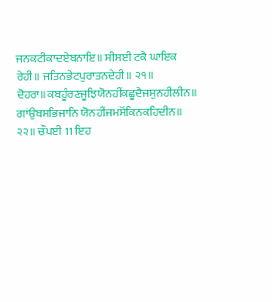ਜਨਕਟੀਕਾਦਏਬਨਾਇ॥ ਸੀਸਈ ਟਕੈ ਘਾਇਕ ਰੇਹੀ॥ ਜਤਿਨਭੇਟਪੁਰਾਤਨਦੇਹੀ॥ ੨੧॥ ਦੋਹਰਾ॥ਕਬਹੂੰਰਣਜੂਝਿਯੋਨਹੀਂਕਛੂਦੈਜਸੁਨਹੀਲੀਨ॥ ਗਾਂਉਬਸਭਿਜਾਨਿ ਯੋਨਹੀਂਜਮਸੋਂਕਿਨਕਹਿਦੀਨ॥ ੨੨॥ ਚੌਪਈ 11 ਇਹ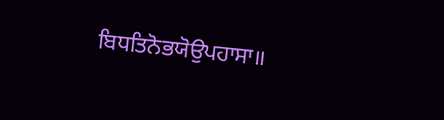ਬਿਧਤਿਨੋਭਯੋਉਪਹਾਸਾ॥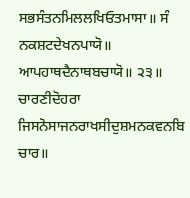ਸਭਸੰਤਨਮਿਲਲਖਿਓਤਮਾਸਾ॥ ਸੰ ਨਕਸ਼ਟਦੇਖਨਪਾਯੋ॥ ਆਪਹਾਥਦੈਨਾਥਬਚਾਯੋ॥ ੨੩॥ ਚਾਰਣੀਦੋਹਰਾ ਜਿਸਨੋਸਾਜਨਰਾਖਸੀਦੁਸ਼ਮਨਕਵਨਬਿ ਚਾਰ॥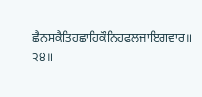ਛੈਨਸਕੈਤਿਹਛਾਹਿਕੌਨਿਹਫਲਜਾਇਗਵਾਰ॥ ੨੪॥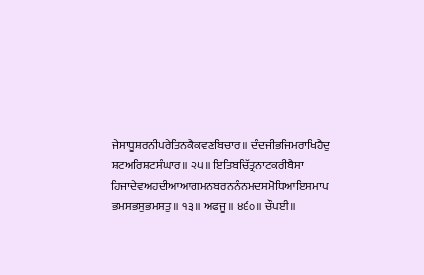ਜੇਸਾਧੂਸ਼ਰਨੀਪਰੇਤਿਨਕੈਕਵਣਬਿਚਾਰ॥ ਦੰਦਜੀਭਜਿਮਰਾਖਿਹੈਦੁ ਸ਼ਟਅਰਿਸ਼ਟਸੰਘਾਰ॥ ੨੫॥ ਇਤਿਬਚਿੱਤ੍ਰਨਾਟਕਰੀਬੈਸਾ ਹਿਜਾਦੇਵਅਹਦੀਆਆਗਮਨਬਰਨਨੰਨਮਦਸਮੋਧਿਆਇਸਮਾਪ ਭਮਸਭਸੁਭਮਸਤੁ॥ ੧੩॥ ਅਫਜੂ॥ ੪੬੦॥ ਚੌਪਈ॥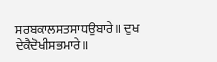ਸਰਬਕਾਲਸਤਸਾਧਉਬਾਰੇ॥ ਦੁਖ ਦੇਕੈਦੋਖੀਸਭਮਾਰੇ॥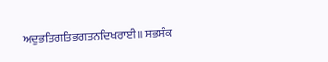ਅਦੁਭਤਿਗਤਿਭਗਤਨਦਿਖਰਾਈ॥ ਸਭਸੰਕ